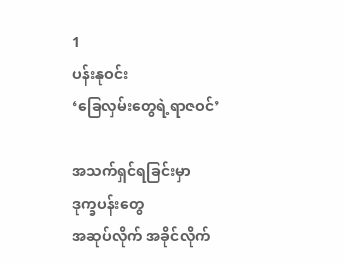1
ပန်းနုဝင်း
‘ခြေလှမ်းတွေရဲ့ရာဇဝင်’

အသက်ရှင်ရခြင်းမှာ
ဒုက္ခပန်းတွေ
အဆုပ်လိုက် အခိုင်လိုက်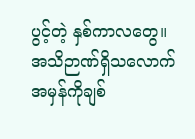ပွင့်တဲ့ နှစ်ကာလတွေ။
အသိဉာဏ်ရှိသလောက် အမှန်ကိုချစ်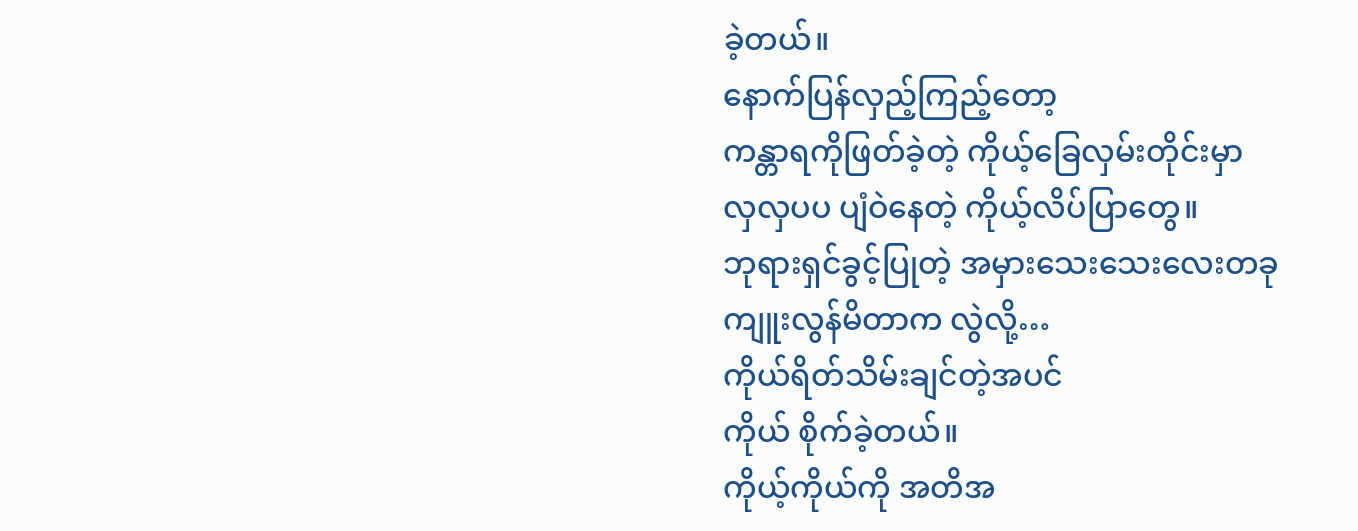ခဲ့တယ်။
နောက်ပြန်လှည့်ကြည့်တော့
ကန္တာရကိုဖြတ်ခဲ့တဲ့ ကိုယ့်ခြေလှမ်းတိုင်းမှာ
လှလှပပ ပျံဝဲနေတဲ့ ကိုယ့်လိပ်ပြာတွေ။
ဘုရားရှင်ခွင့်ပြုတဲ့ အမှားသေးသေးလေးတခု
ကျူးလွန်မိတာက လွဲလို့…
ကိုယ်ရိတ်သိမ်းချင်တဲ့အပင်
ကိုယ် စိုက်ခဲ့တယ်။
ကိုယ့်ကိုယ်ကို အတိအ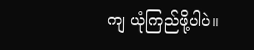ကျ ယုံကြည်ဖို့ပါပဲ။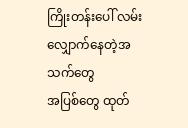ကြိုးတန်းပေါ် လမ်းလျှောက်နေတဲ့အသက်တွေ
အပြစ်တွေ ထုတ်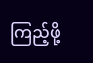ကြည့်ဖို့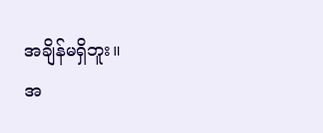အချိန်မရှိဘူး။
အ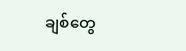ချစ်တွေ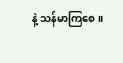နဲ့ သန်မာကြစေ။